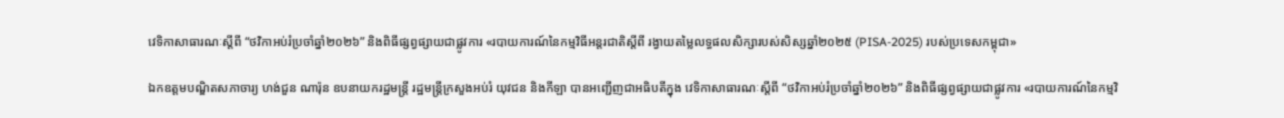វេទិកាសាធារណៈស្ដីពី “ថវិកាអប់រំប្រចាំឆ្នាំ២០២៦” និងពិធីផ្សព្វផ្សាយជាផ្លូវការ «របាយការណ៍នៃកម្មវិធីអន្តរជាតិស្ដីពី រង្វាយតម្លៃលទ្ធផលសិក្សារបស់សិស្សឆ្នាំ២០២៥ (PISA-2025) របស់ប្រទេសកម្ពុជា»

ឯកឧត្តមបណ្ឌិតសភាចារ្យ ហង់ជួន ណារ៉ុន ឧបនាយករដ្ឋមន្ត្រី រដ្ឋមន្ត្រីក្រសួងអប់រំ យុវជន និងកីឡា បានអញ្ជើញជាអធិបតីក្នុង វេទិកាសាធារណៈស្ដីពី “ថវិកាអប់រំប្រចាំឆ្នាំ២០២៦” និងពិធីផ្សព្វផ្សាយជាផ្លូវការ «របាយការណ៍នៃកម្មវិ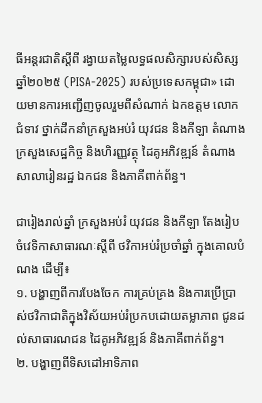ធីអន្តរជាតិស្ដីពី រង្វាយតម្លៃលទ្ធផលសិក្សារបស់សិស្សឆ្នាំ២០២៥ (PISA-2025) របស់ប្រទេសកម្ពុជា» ដោយមានការអញ្ជើញចូលរួមពីសំណាក់ ឯកឧត្តម លោកជំទាវ ថ្នាក់ដឹកនាំក្រសួងអប់រំ យុវជន និងកីឡា តំណាងក្រសួងសេដ្ឋកិច្ច និងហិរញ្ញវត្ថុ ដៃគូអភិវឌ្ឍន៍ តំណាងសាលារៀនរដ្ឋ ឯកជន និងភាគីពាក់ព័ន្ធ។

ជារៀងរាល់ឆ្នាំ ក្រសួងអប់រំ យុវជន និងកីឡា តែងរៀបចំវេទិកាសាធារណៈស្ដីពី ថវិកាអប់រំប្រចាំឆ្នាំ ក្នុងគោលបំណង ដើម្បី៖
១. បង្ហាញពីការបែងចែក ការគ្រប់គ្រង និងការប្រើប្រាស់ថវិកាជាតិក្នុងវិស័យអប់រំប្រកបដោយតម្លាភាព ជូនដល់សាធារណជន ដៃគូអភិវឌ្ឍន៍ និងភាគីពាក់ព័ន្ធ។
២. បង្ហាញពីទិសដៅអាទិភាព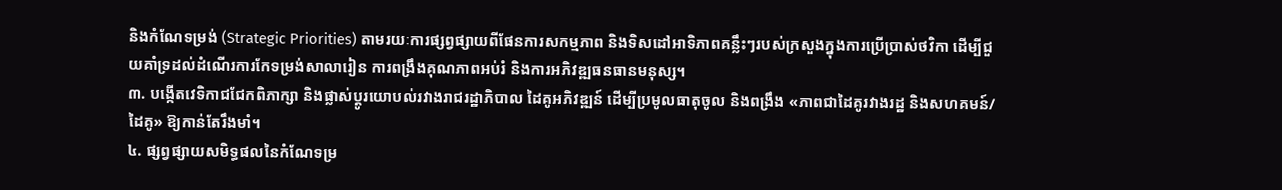និងកំណែទម្រង់ (Strategic Priorities) តាមរយៈការផ្សព្វផ្សាយពីផែនការសកម្មភាព និងទិសដៅអាទិភាពគន្លឹះៗរបស់ក្រសួងក្នុងការប្រើប្រាស់ថវិកា ដើម្បីជួយគាំទ្រដល់ដំណើរការកែទម្រង់សាលារៀន ការពង្រឹងគុណភាពអប់រំ និងការអភិវឌ្ឍធនធានមនុស្ស។
៣. បង្កើតវេទិកាជជែកពិភាក្សា និងផ្លាស់ប្ដូរយោបល់រវាងរាជរដ្ឋាភិបាល ដៃគូអភិវឌ្ឍន៍ ដើម្បីប្រមូលធាតុចូល និងពង្រឹង «ភាពជាដៃគូរវាងរដ្ឋ និងសហគមន៍/ដៃគូ» ឱ្យកាន់តែរឹងមាំ។
៤. ផ្សព្វផ្សាយសមិទ្ធផលនៃកំណែទម្រ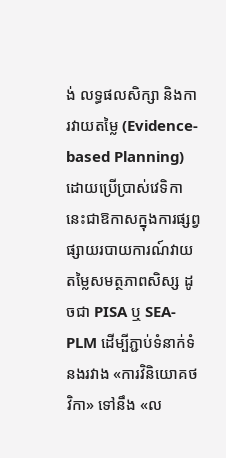ង់ លទ្ធផលសិក្សា និងការវាយតម្លៃ (Evidence-based Planning) ដោយប្រើប្រាស់វេទិកានេះជាឱកាសក្នុងការផ្សព្វផ្សាយរបាយការណ៍វាយតម្លៃសមត្ថភាពសិស្ស ដូចជា PISA ឬ SEA-PLM ដើម្បីភ្ជាប់ទំនាក់ទំនងរវាង «ការវិនិយោគថវិកា» ទៅនឹង «ល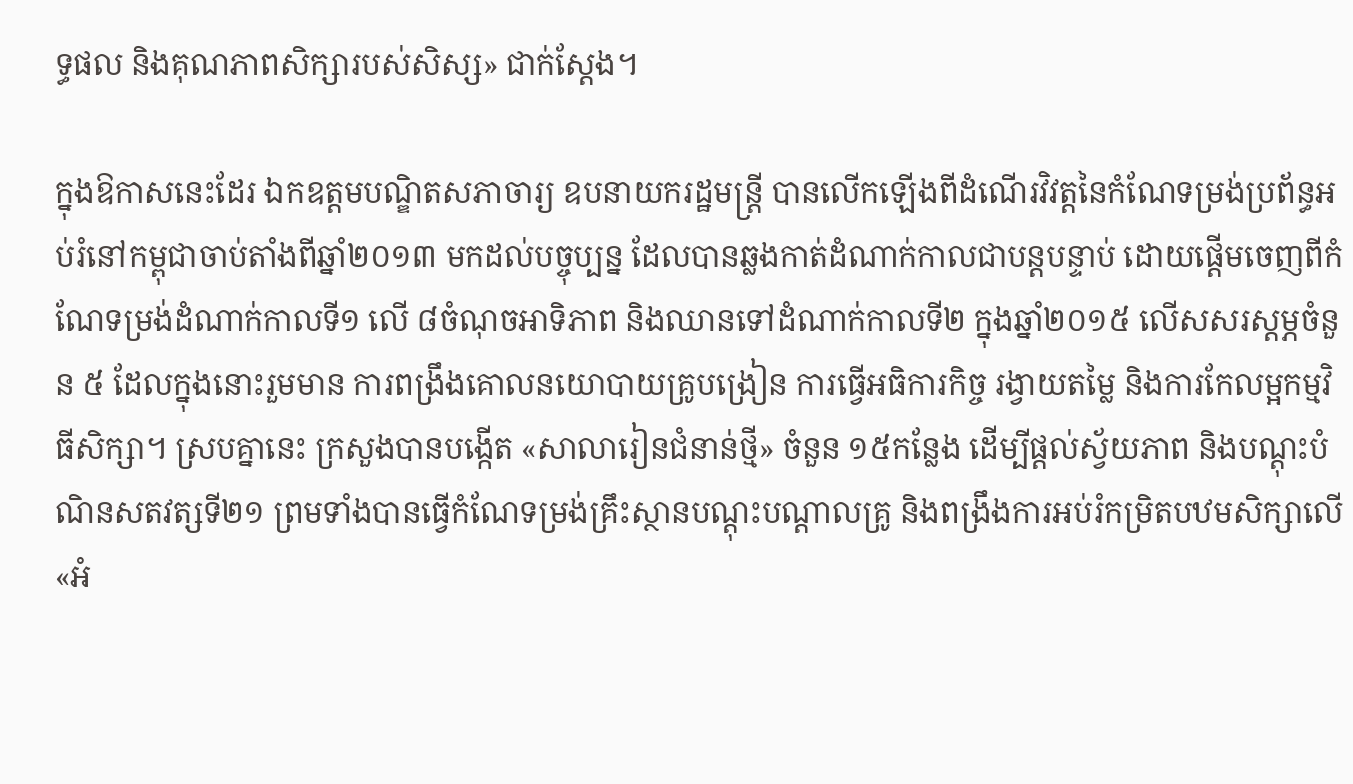ទ្ធផល និងគុណភាពសិក្សារបស់សិស្ស» ជាក់ស្ដែង។

ក្នុងឱកាសនេះដែរ ឯកឧត្តមបណ្ឌិតសភាចារ្យ ឧបនាយករដ្ឋមន្ត្រី បានលើកឡើងពីដំណើរវិវត្តនៃកំណែទម្រង់ប្រព័ន្ធអប់រំនៅកម្ពុជាចាប់តាំងពីឆ្នាំ២០១៣ មកដល់បច្ចុប្បន្ន ដែលបានឆ្លងកាត់ដំណាក់កាលជាបន្តបន្ទាប់ ដោយផ្ដើមចេញពីកំណែទម្រង់ដំណាក់កាលទី១ លើ ៨ចំណុចអាទិភាព និងឈានទៅដំណាក់កាលទី២ ក្នុងឆ្នាំ២០១៥ លើសសរស្ដម្ភចំនួន ៥ ដែលក្នុងនោះរួមមាន ការពង្រឹងគោលនយោបាយគ្រូបង្រៀន ការធ្វើអធិការកិច្ច រង្វាយតម្លៃ និងការកែលម្អកម្មវិធីសិក្សា។ ស្របគ្នានេះ ក្រសួងបានបង្កើត «សាលារៀនជំនាន់ថ្មី» ចំនួន ១៥កន្លែង ដើម្បីផ្ដល់ស្វ័យភាព និងបណ្ដុះបំណិនសតវត្សទី២១ ព្រមទាំងបានធ្វើកំណែទម្រង់គ្រឹះស្ថានបណ្ដុះបណ្ដាលគ្រូ និងពង្រឹងការអប់រំកម្រិតបឋមសិក្សាលើ «អំ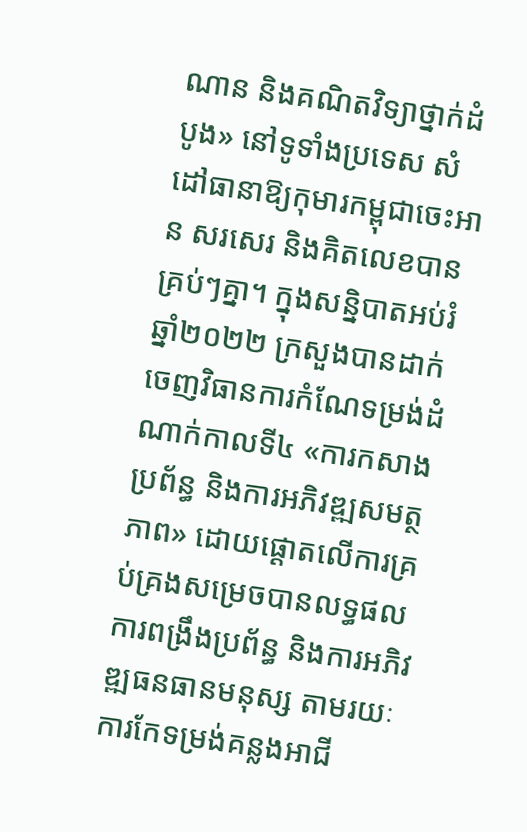ណាន និងគណិតវិទ្យាថ្នាក់ដំបូង» នៅទូទាំងប្រទេស សំដៅធានាឱ្យកុមារកម្ពុជាចេះអាន សរសេរ និងគិតលេខបានគ្រប់ៗគ្នា។ ក្នុងសន្និបាតអប់រំឆ្នាំ២០២២ ក្រសួងបានដាក់ចេញវិធានការកំណែទម្រង់ដំណាក់កាលទី៤ «ការកសាងប្រព័ន្ធ និងការអភិវឌ្ឍសមត្ថភាព» ដោយផ្ដោតលើការគ្រប់គ្រងសម្រេចបានលទ្ធផល ការពង្រឹងប្រព័ន្ធ និងការអភិវឌ្ឍធនធានមនុស្ស តាមរយៈការកែទម្រង់គន្លងអាជី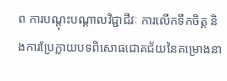ព ការបណ្ដុះបណ្ដាលវិជ្ជាជីវៈ ការលើកទឹកចិត្ត និងការប្រែក្លាយបទពិសោធជោគជ័យនៃគម្រោងនា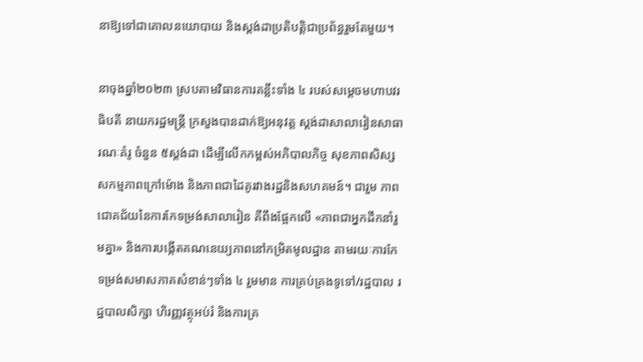នាឱ្យទៅជាគោលនយោបាយ និងស្ដង់ដាប្រតិបត្តិជាប្រព័ន្ធរួមតែមួយ។

នាចុងឆ្នាំ២០២៣ ស្របតាមវិធានការគន្លឹះទាំង ៤ របស់សម្ដេចមហាបវរធិបតី នាយករដ្ឋមន្ត្រី ក្រសួងបានដាក់ឱ្យអនុវត្ត ស្ដង់ដាសាលារៀនសាធារណៈគំរូ ចំនួន ៥ស្ដង់ដា ដើម្បីលើកកម្ពស់អភិបាលកិច្ច សុខភាពសិស្ស សកម្មភាពក្រៅម៉ោង និងភាពជាដៃគូរវាងរដ្ឋនិងសហគមន៍។ ជារួម ភាពជោគជ័យនៃការកែទម្រង់សាលារៀន គឺពឹងផ្អែកលើ «ភាពជាអ្នកដឹកនាំរួមគ្នា» និងការបង្កើតគណនេយ្យភាពនៅកម្រិតមូលដ្ឋាន តាមរយៈការកែទម្រង់សមាសភាគសំខាន់ៗទាំង ៤ រួមមាន ការគ្រប់គ្រងទូទៅ/រដ្ឋបាល រដ្ឋបាលសិក្សា ហិរញ្ញវត្ថុអប់រំ និងការគ្រ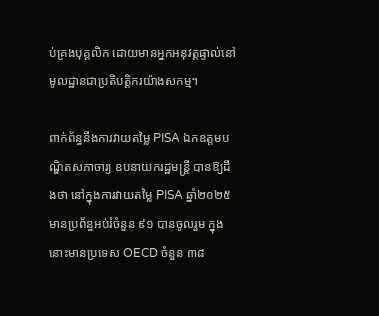ប់គ្រងបុគ្គលិក ដោយមានអ្នកអនុវត្តផ្ទាល់នៅមូលដ្ឋានជាប្រតិបត្តិករយ៉ាងសកម្ម។

ពាក់ព័ន្ធនឹងការវាយតម្លៃ PISA ឯកឧត្តមបណ្ឌិតសភាចារ្យ ឧបនាយករដ្ឋមន្ត្រី បានឱ្យដឹងថា នៅក្នុងការវាយតម្លៃ PISA ឆ្នាំ២០២៥ មានប្រព័ន្ធអប់រំចំនួន ៩១ បានចូលរួម ក្នុងនោះមានប្រទេស OECD ចំនួន ៣៨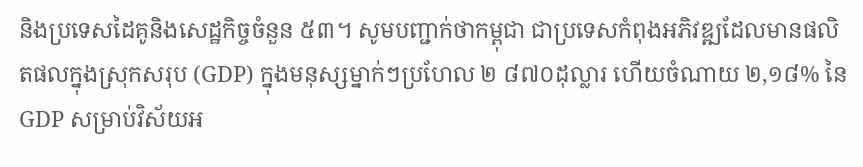និងប្រទេសដៃគូនិងសេដ្ឋកិច្ចចំនួន ៥៣។ សូមបញ្ជាក់ថាកម្ពុជា ជាប្រទេសកំពុងអភិវឌ្ឍដែលមានផលិតផលក្នុងស្រុកសរុប (GDP) ក្នុងមនុស្សម្នាក់ៗប្រហែល ២ ៨៧០ដុល្លារ ហើយចំណាយ ២,១៨% នៃ GDP សម្រាប់វិស័យអ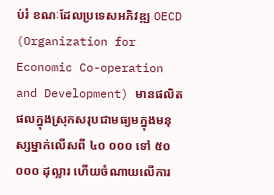ប់រំ ខណៈដែលប្រទេសអភិវឌ្ឍ OECD (Organization for Economic Co-operation and Development) មានផលិតផលក្នុងស្រុកសរុបជាមធ្យមក្នុងមនុស្សម្នាក់លើសពី ៤០ ០០០ ទៅ ៥០ ០០០ ដុល្លារ ហើយចំណាយលើការ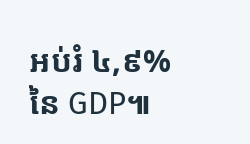អប់រំ ៤,៩% នៃ GDP៕